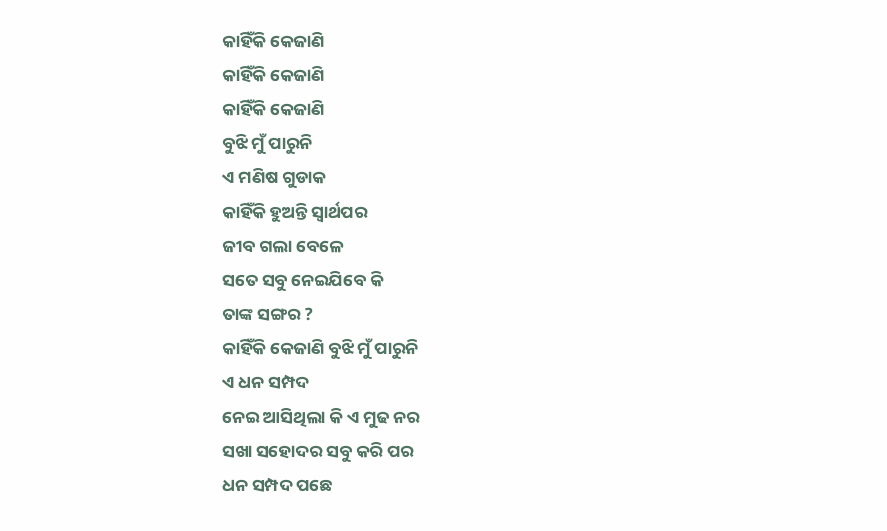କାହିଁକି କେଜାଣି
କାହିଁକି କେଜାଣି
କାହିଁକି କେଜାଣି
ବୁଝି ମୁଁ ପାରୁନି
ଏ ମଣିଷ ଗୁଡାକ
କାହିଁକି ହୁଅନ୍ତି ସ୍ଵାର୍ଥପର
ଜୀବ ଗଲା ବେଳେ
ସତେ ସବୁ ନେଇଯିବେ କି
ତାଙ୍କ ସଙ୍ଗର ?
କାହିଁକି କେଜାଣି ବୁଝି ମୁଁ ପାରୁନି
ଏ ଧନ ସମ୍ପଦ
ନେଇ ଆସିଥିଲା କି ଏ ମୁଢ ନର
ସଖା ସହୋଦର ସବୁ କରି ପର
ଧନ ସମ୍ପଦ ପଛେ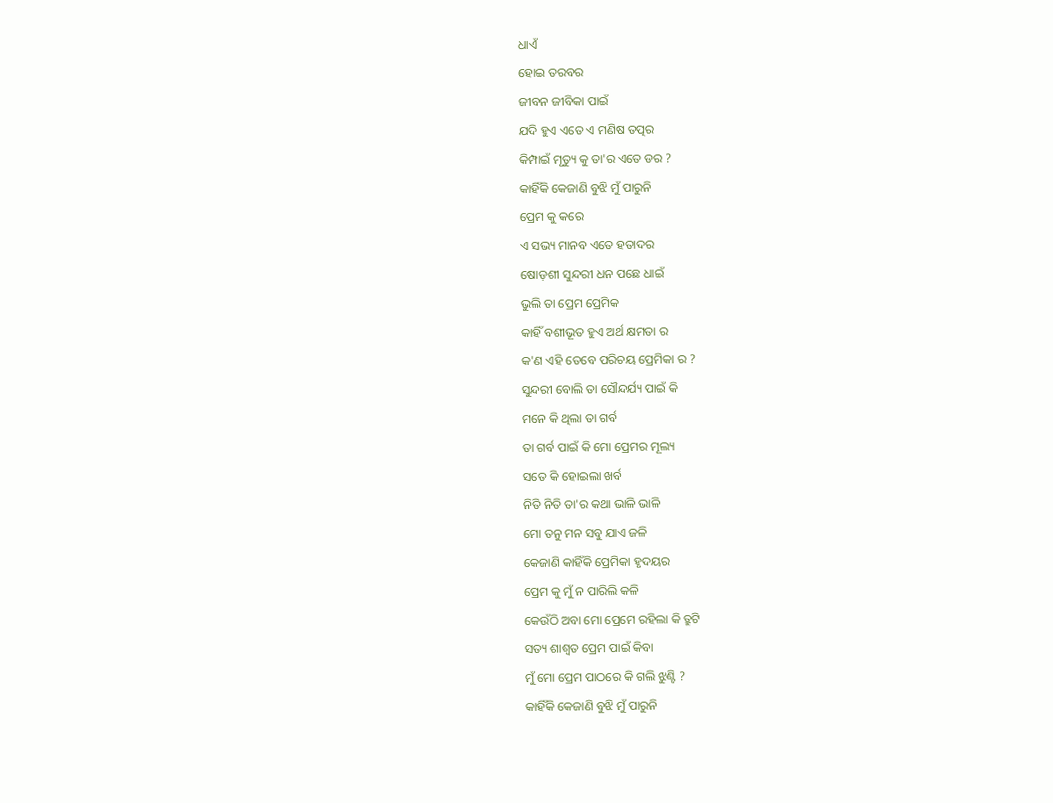ଧାଏଁ
ହୋଇ ତରବର
ଜୀବନ ଜୀବିକା ପାଇଁ
ଯଦି ହୁଏ ଏତେ ଏ ମଣିଷ ତତ୍ପର
କିମ୍ପାଇଁ ମୃତ୍ୟୁ କୁ ତା'ର ଏତେ ଡର ?
କାହିଁକି କେଜାଣି ବୁଝି ମୁଁ ପାରୁନି
ପ୍ରେମ କୁ କରେ
ଏ ସଭ୍ୟ ମାନବ ଏତେ ହତାଦର
ଷୋଡ଼ଶୀ ସୁନ୍ଦରୀ ଧନ ପଛେ ଧାଇଁ
ଭୁଲି ତା ପ୍ରେମ ପ୍ରେମିକ
କାହିଁ ବଶୀଭୂତ ହୁଏ ଅର୍ଥ କ୍ଷମତା ର
କ'ଣ ଏହି ତେବେ ପରିଚୟ ପ୍ରେମିକା ର ?
ସୁନ୍ଦରୀ ବୋଲି ତା ସୌନ୍ଦର୍ଯ୍ୟ ପାଇଁ କି
ମନେ କି ଥିଲା ତା ଗର୍ବ
ତା ଗର୍ବ ପାଇଁ କି ମୋ ପ୍ରେମର ମୂଲ୍ୟ
ସତେ କି ହୋଇଲା ଖର୍ବ
ନିତି ନିତି ତା'ର କଥା ଭାଳି ଭାଳି
ମୋ ତନୁ ମନ ସବୁ ଯାଏ ଜଳି
କେଜାଣି କାହିଁକି ପ୍ରେମିକା ହୃଦୟର
ପ୍ରେମ କୁ ମୁଁ ନ ପାରିଲି କଳି
କେଉଁଠି ଅବା ମୋ ପ୍ରେମେ ରହିଲା କି ତ୍ରୁଟି
ସତ୍ୟ ଶାଶ୍ଵତ ପ୍ରେମ ପାଇଁ କିବା
ମୁଁ ମୋ ପ୍ରେମ ପାଠରେ କି ଗଲି ଝୁଣ୍ଟି ?
କାହିଁକି କେଜାଣି ବୁଝି ମୁଁ ପାରୁନି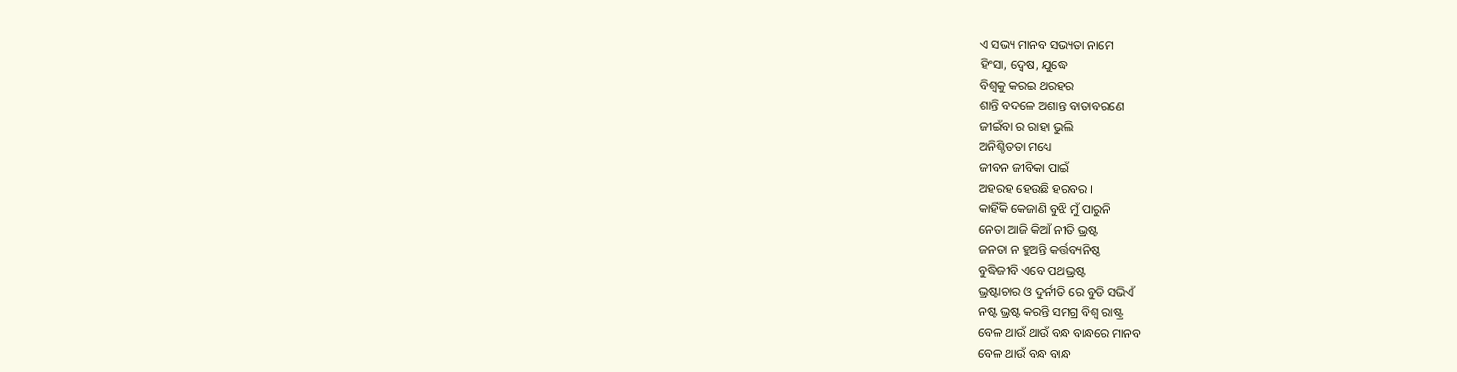ଏ ସଭ୍ୟ ମାନବ ସଭ୍ୟତା ନାମେ
ହିଂସା, ଦ୍ୱେଷ, ଯୁଦ୍ଧେ
ବିଶ୍ଵକୁ କରଇ ଥରହର
ଶାନ୍ତି ବଦଳେ ଅଶାନ୍ତ ବାତାବରଣେ
ଜୀଇଁବା ର ରାହା ଭୁଲି
ଅନିଶ୍ଚିତତା ମଧ୍ୟେ
ଜୀବନ ଜୀବିକା ପାଇଁ
ଅହରହ ହେଉଛି ହରବର ।
କାହିଁକି କେଜାଣି ବୁଝି ମୁଁ ପାରୁନି
ନେତା ଆଜି କିଆଁ ନୀତି ଭ୍ରଷ୍ଟ
ଜନତା ନ ହୁଅନ୍ତି କର୍ତ୍ତବ୍ୟନିଷ୍ଠ
ବୁଦ୍ଧିଜୀବି ଏବେ ପଥଭ୍ରଷ୍ଟ
ଭ୍ରଷ୍ଟାଚାର ଓ ଦୁର୍ନୀତି ରେ ବୁଡି ସଭିଏଁ
ନଷ୍ଟ ଭ୍ରଷ୍ଟ କରନ୍ତି ସମଗ୍ର ବିଶ୍ଵ ରାଷ୍ଟ୍ର
ବେଳ ଥାଉଁ ଥାଉଁ ବନ୍ଧ ବାନ୍ଧରେ ମାନବ
ବେଳ ଥାଉଁ ବନ୍ଧ ବାନ୍ଧ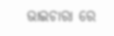ଭାଇଚାରା ରେ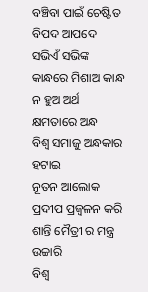ବଞ୍ଚିବା ପାଇଁ ଚେଷ୍ଟିତ
ବିପଦ ଆପଦେ ସଭିଏଁ ସଭିଙ୍କ
କାନ୍ଧରେ ମିଶାଅ କାନ୍ଧ
ନ ହୁଅ ଅର୍ଥ କ୍ଷମତାରେ ଅନ୍ଧ
ବିଶ୍ଵ ସମାଜୁ ଅନ୍ଧକାର ହଟାଇ
ନୂତନ ଆଲୋକ ପ୍ରଦୀପ ପ୍ରଜ୍ବଳନ କରି
ଶାନ୍ତି ମୈତ୍ରୀ ର ମନ୍ତ୍ର ଉଚ୍ଚାରି
ବିଶ୍ଵ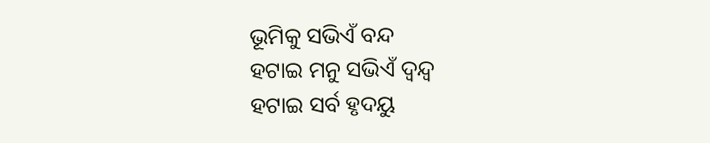ଭୂମିକୁ ସଭିଏଁ ବନ୍ଦ
ହଟାଇ ମନୁ ସଭିଏଁ ଦ୍ଵନ୍ଦ୍ଵ
ହଟାଇ ସର୍ବ ହୃଦୟୁ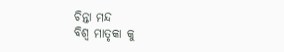ଚିନ୍ତା ମନ୍ଦ
ବିଶ୍ଵ ମାତୃକା କୁ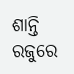ଶାନ୍ତି ରଜୁରେ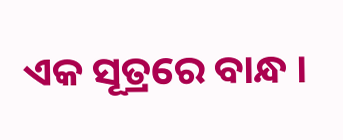ଏକ ସୂତ୍ରରେ ବାନ୍ଧ ।